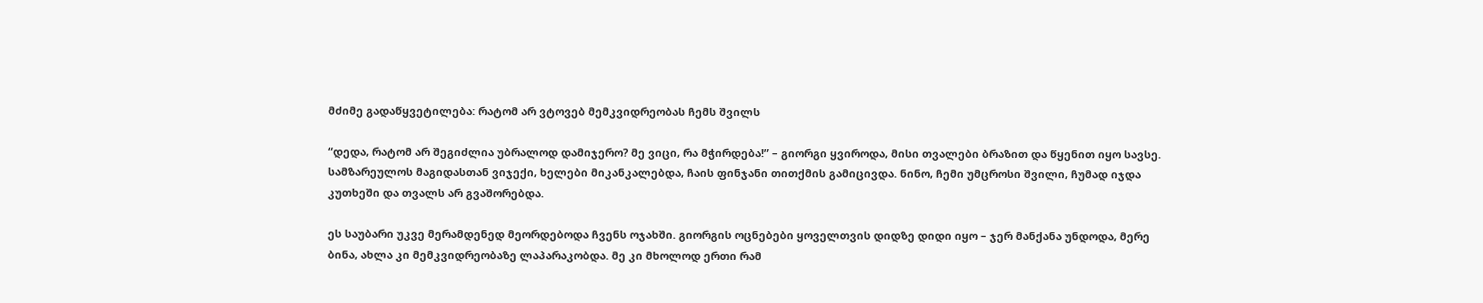მძიმე გადაწყვეტილება: რატომ არ ვტოვებ მემკვიდრეობას ჩემს შვილს

“დედა, რატომ არ შეგიძლია უბრალოდ დამიჯერო? მე ვიცი, რა მჭირდება!” – გიორგი ყვიროდა, მისი თვალები ბრაზით და წყენით იყო სავსე. სამზარეულოს მაგიდასთან ვიჯექი, ხელები მიკანკალებდა, ჩაის ფინჯანი თითქმის გამიცივდა. ნინო, ჩემი უმცროსი შვილი, ჩუმად იჯდა კუთხეში და თვალს არ გვაშორებდა.

ეს საუბარი უკვე მერამდენედ მეორდებოდა ჩვენს ოჯახში. გიორგის ოცნებები ყოველთვის დიდზე დიდი იყო – ჯერ მანქანა უნდოდა, მერე ბინა, ახლა კი მემკვიდრეობაზე ლაპარაკობდა. მე კი მხოლოდ ერთი რამ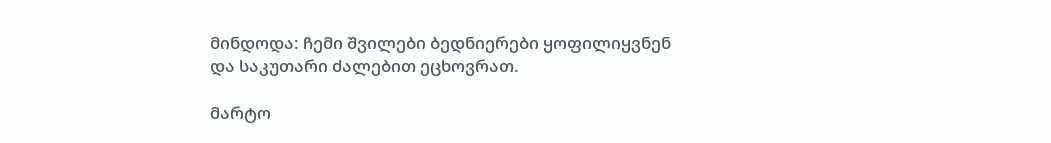მინდოდა: ჩემი შვილები ბედნიერები ყოფილიყვნენ და საკუთარი ძალებით ეცხოვრათ.

მარტო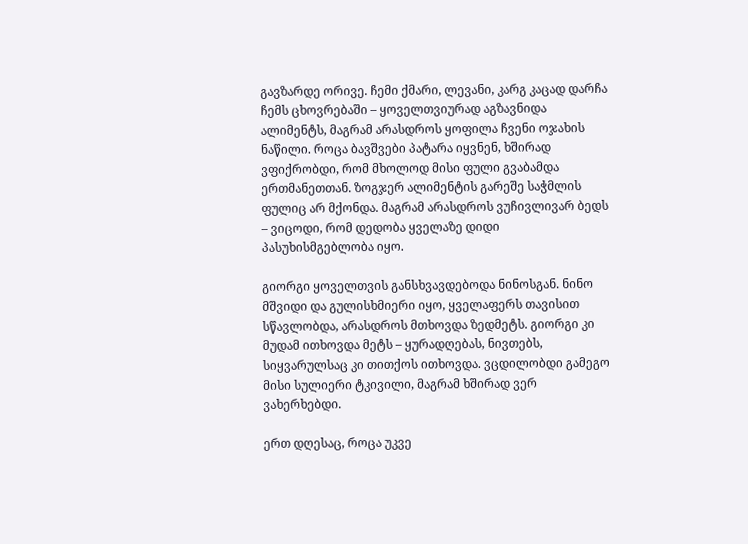გავზარდე ორივე. ჩემი ქმარი, ლევანი, კარგ კაცად დარჩა ჩემს ცხოვრებაში – ყოველთვიურად აგზავნიდა ალიმენტს, მაგრამ არასდროს ყოფილა ჩვენი ოჯახის ნაწილი. როცა ბავშვები პატარა იყვნენ, ხშირად ვფიქრობდი, რომ მხოლოდ მისი ფული გვაბამდა ერთმანეთთან. ზოგჯერ ალიმენტის გარეშე საჭმლის ფულიც არ მქონდა. მაგრამ არასდროს ვუჩივლივარ ბედს – ვიცოდი, რომ დედობა ყველაზე დიდი პასუხისმგებლობა იყო.

გიორგი ყოველთვის განსხვავდებოდა ნინოსგან. ნინო მშვიდი და გულისხმიერი იყო, ყველაფერს თავისით სწავლობდა, არასდროს მთხოვდა ზედმეტს. გიორგი კი მუდამ ითხოვდა მეტს – ყურადღებას, ნივთებს, სიყვარულსაც კი თითქოს ითხოვდა. ვცდილობდი გამეგო მისი სულიერი ტკივილი, მაგრამ ხშირად ვერ ვახერხებდი.

ერთ დღესაც, როცა უკვე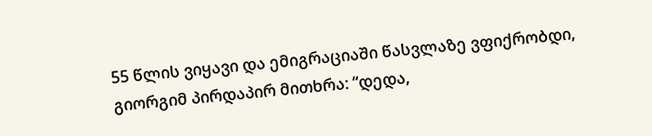55 წლის ვიყავი და ემიგრაციაში წასვლაზე ვფიქრობდი, გიორგიმ პირდაპირ მითხრა: “დედა,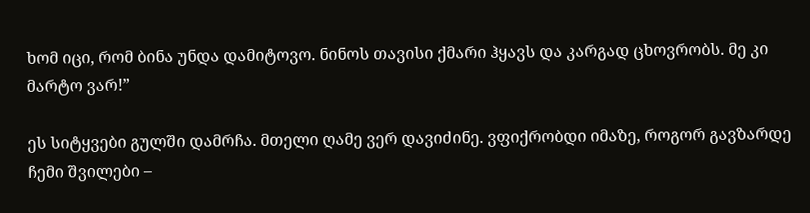ხომ იცი, რომ ბინა უნდა დამიტოვო. ნინოს თავისი ქმარი ჰყავს და კარგად ცხოვრობს. მე კი მარტო ვარ!”

ეს სიტყვები გულში დამრჩა. მთელი ღამე ვერ დავიძინე. ვფიქრობდი იმაზე, როგორ გავზარდე ჩემი შვილები –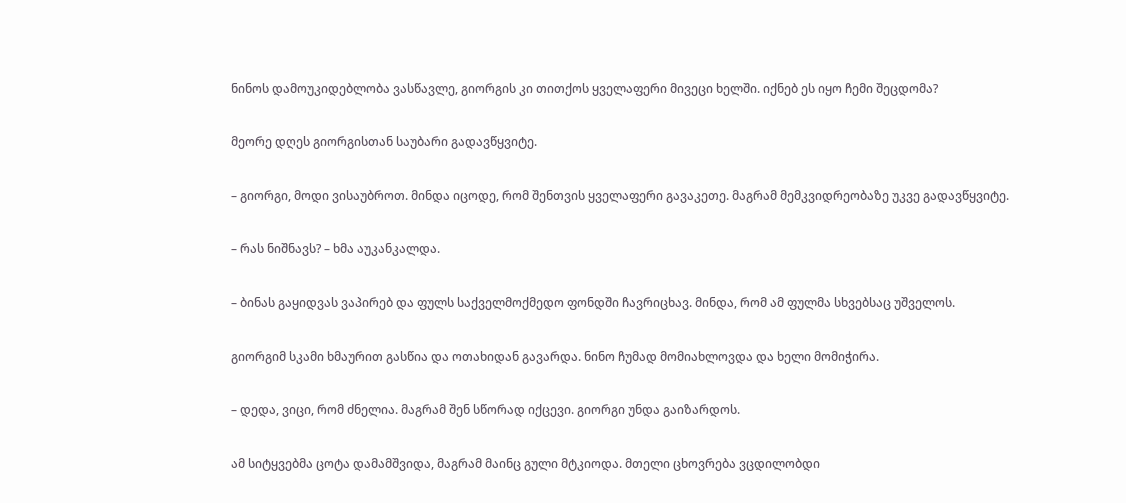ნინოს დამოუკიდებლობა ვასწავლე, გიორგის კი თითქოს ყველაფერი მივეცი ხელში. იქნებ ეს იყო ჩემი შეცდომა?

მეორე დღეს გიორგისთან საუბარი გადავწყვიტე.

– გიორგი, მოდი ვისაუბროთ. მინდა იცოდე, რომ შენთვის ყველაფერი გავაკეთე. მაგრამ მემკვიდრეობაზე უკვე გადავწყვიტე.

– რას ნიშნავს? – ხმა აუკანკალდა.

– ბინას გაყიდვას ვაპირებ და ფულს საქველმოქმედო ფონდში ჩავრიცხავ. მინდა, რომ ამ ფულმა სხვებსაც უშველოს.

გიორგიმ სკამი ხმაურით გასწია და ოთახიდან გავარდა. ნინო ჩუმად მომიახლოვდა და ხელი მომიჭირა.

– დედა, ვიცი, რომ ძნელია. მაგრამ შენ სწორად იქცევი. გიორგი უნდა გაიზარდოს.

ამ სიტყვებმა ცოტა დამამშვიდა, მაგრამ მაინც გული მტკიოდა. მთელი ცხოვრება ვცდილობდი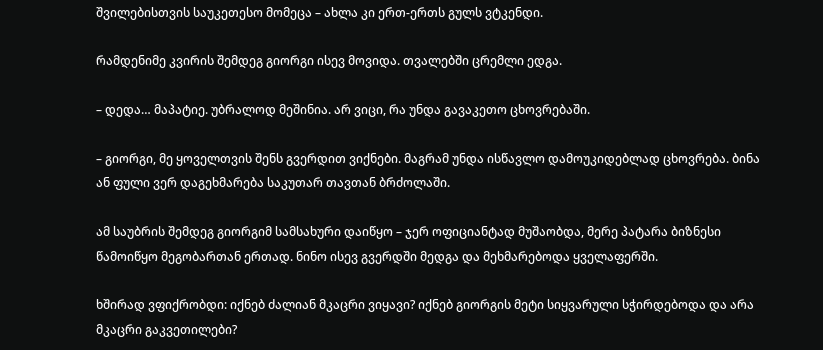შვილებისთვის საუკეთესო მომეცა – ახლა კი ერთ-ერთს გულს ვტკენდი.

რამდენიმე კვირის შემდეგ გიორგი ისევ მოვიდა. თვალებში ცრემლი ედგა.

– დედა… მაპატიე. უბრალოდ მეშინია. არ ვიცი, რა უნდა გავაკეთო ცხოვრებაში.

– გიორგი, მე ყოველთვის შენს გვერდით ვიქნები. მაგრამ უნდა ისწავლო დამოუკიდებლად ცხოვრება. ბინა ან ფული ვერ დაგეხმარება საკუთარ თავთან ბრძოლაში.

ამ საუბრის შემდეგ გიორგიმ სამსახური დაიწყო – ჯერ ოფიციანტად მუშაობდა, მერე პატარა ბიზნესი წამოიწყო მეგობართან ერთად. ნინო ისევ გვერდში მედგა და მეხმარებოდა ყველაფერში.

ხშირად ვფიქრობდი: იქნებ ძალიან მკაცრი ვიყავი? იქნებ გიორგის მეტი სიყვარული სჭირდებოდა და არა მკაცრი გაკვეთილები?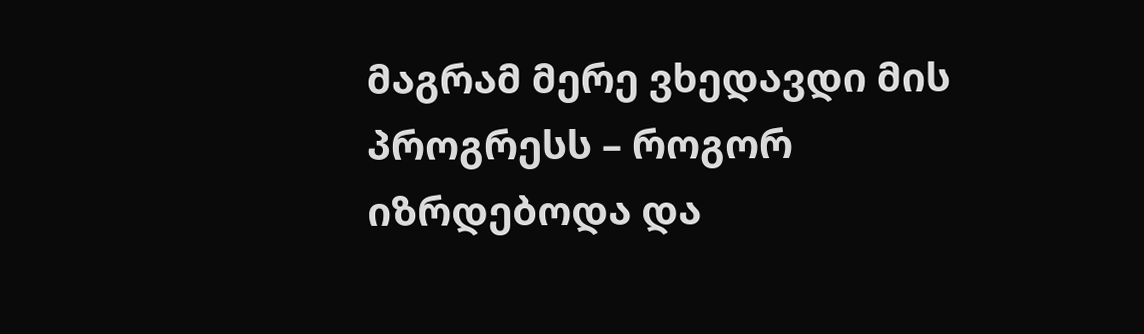მაგრამ მერე ვხედავდი მის პროგრესს – როგორ იზრდებოდა და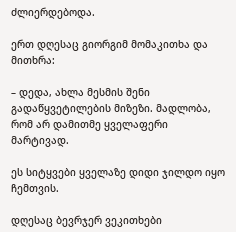ძლიერდებოდა.

ერთ დღესაც გიორგიმ მომაკითხა და მითხრა:

– დედა, ახლა მესმის შენი გადაწყვეტილების მიზეზი. მადლობა, რომ არ დამითმე ყველაფერი მარტივად.

ეს სიტყვები ყველაზე დიდი ჯილდო იყო ჩემთვის.

დღესაც ბევრჯერ ვეკითხები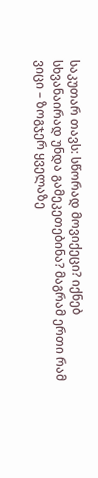საკუთარ თავს: სწორად მოვიქეცი? იქნებ სხვანაირად უნდა გამეკეთებინა? მაგრამ ერთი რამ ვიცი – ზოგჯერ ყველაზე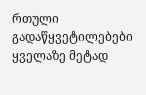რთული გადაწყვეტილებები ყველაზე მეტად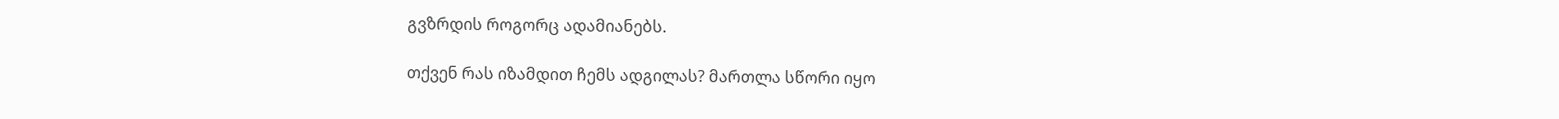გვზრდის როგორც ადამიანებს.

თქვენ რას იზამდით ჩემს ადგილას? მართლა სწორი იყო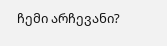ჩემი არჩევანი?